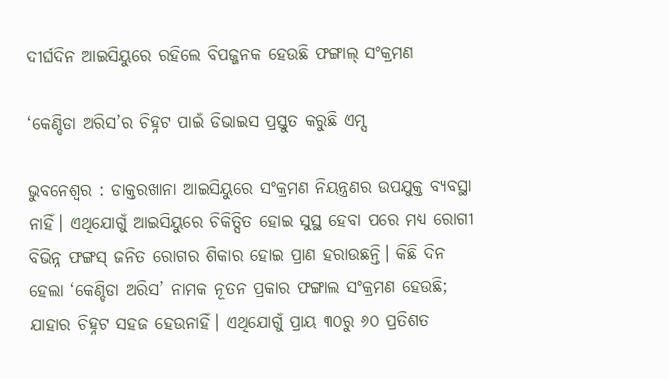ଦୀର୍ଘଦିନ ଆଇସିୟୁରେ ରହିଲେ ବିପଜ୍ଜନକ ହେଉଛି ଫଙ୍ଗାଲ୍ ସଂକ୍ରମଣ

‘କେଣ୍ଡିଡା ଅରିସ’ର ଚିହ୍ନଟ ପାଇଁ ଡିଭାଇସ ପ୍ରସ୍ତୁତ କରୁଛି ଏମ୍ସ

ଭୁବନେଶ୍ବର : ଡାକ୍ତରଖାନା ଆଇସିୟୁରେ ସଂକ୍ରମଣ ନିୟନ୍ତ୍ରଣର ଉପଯୁକ୍ତ ବ୍ୟବସ୍ଥା ନାହିଁ। ଏଥିଯୋଗୁଁ ଆଇସିୟୁରେ ଚିକିତ୍ସିତ ହୋଇ ସୁସ୍ଥ ହେବା ପରେ ମଧ୍ୟ ରୋଗୀ ବିଭିନ୍ନ ଫଙ୍ଗସ୍‌ ଜନିତ ରୋଗର ଶିକାର ହୋଇ ପ୍ରାଣ ହରାଉଛନ୍ତି। କିଛି ଦିନ ହେଲା ‘କେଣ୍ଡିଡା ଅରିସ’ ନାମକ ନୂତନ ପ୍ରକାର ଫଙ୍ଗାଲ ସଂକ୍ରମଣ ହେଉଛି; ଯାହାର ଚିହ୍ନଟ ସହଜ ହେଉନାହିଁ। ଏଥିଯୋଗୁଁ ପ୍ରାୟ ୩୦ରୁ ୬୦ ପ୍ରତିଶତ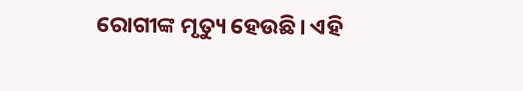ରୋଗୀଙ୍କ ମୃତ୍ୟୁ ହେଉଛି। ଏହି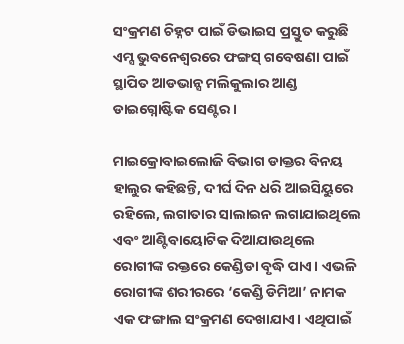ସଂକ୍ରମଣ ଚିହ୍ନଟ ପାଇଁ ଡିଭାଇସ ପ୍ରସ୍ତୁତ କରୁଛି ଏମ୍ସ ଭୁବନେଶ୍ବରରେ ଫଙ୍ଗସ୍‌ ଗବେଷଣା ପାଇଁ ସ୍ଥାପିତ ଆଡଭାନ୍ସ ମଲିକୁଲାର ଆଣ୍ଡ ଡାଇଗ୍ନୋଷ୍ଟିକ ସେଣ୍ଟର।

ମାଇକ୍ରୋବାଇଲୋଜି ବିଭାଗ ଡାକ୍ତର ବିନୟ ହାଲୁର କହିଛନ୍ତି, ଦୀର୍ଘ ଦିନ ଧରି ଆଇସିୟୁରେ ରହିଲେ, ଲଗାତାର ସାଲାଇନ ଲଗାଯାଇଥିଲେ ଏବଂ ଆଣ୍ଟିବାୟୋଟିକ ଦିଆଯାଉଥିଲେ ରୋଗୀଙ୍କ ରକ୍ତରେ କେଣ୍ଡିଡା ବୃଦ୍ଧି ପାଏ। ଏଭଳି ରୋଗୀଙ୍କ ଶରୀରରେ ‘କେଣ୍ଡି ଡିମିଆ’ ନାମକ ଏକ ଫଙ୍ଗାଲ ସଂକ୍ରମଣ ଦେଖାଯାଏ। ଏଥିପାଇଁ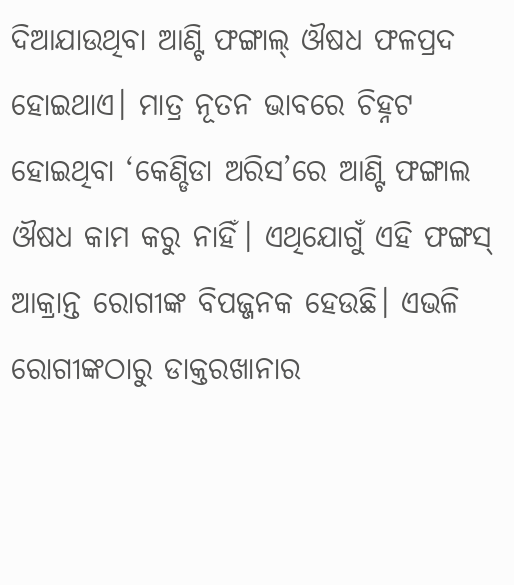ଦିଆଯାଉଥିବା ଆଣ୍ଟି ଫଙ୍ଗାଲ୍‌ ଔଷଧ ଫଳପ୍ରଦ ହୋଇଥାଏ। ମାତ୍ର ନୂତନ ଭାବରେ ଚିହ୍ନଟ ହୋଇଥିବା ‘କେଣ୍ଡିଡା ଅରିସ’ରେ ଆଣ୍ଟି ଫଙ୍ଗାଲ ଔଷଧ କାମ କରୁ ନାହିଁ। ଏଥିଯୋଗୁଁ ଏହି ଫଙ୍ଗସ୍‌ ଆକ୍ରାନ୍ତ ରୋଗୀଙ୍କ ବିପଜ୍ଜନକ ହେଉଛି। ଏଭଳି ରୋଗୀଙ୍କଠାରୁ ଡାକ୍ତରଖାନାର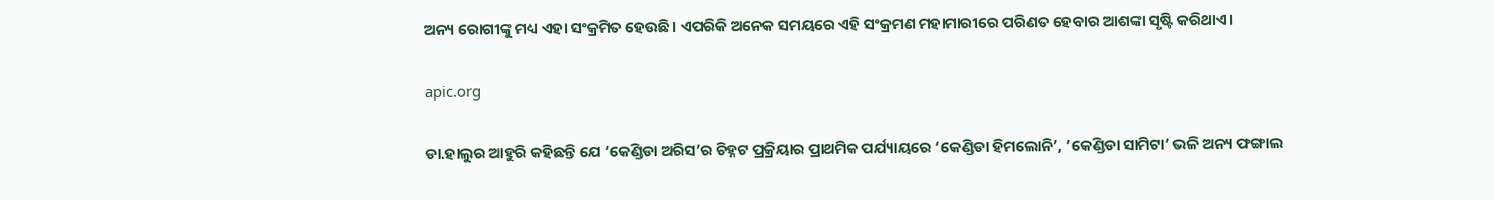ଅନ୍ୟ ରୋଗୀଙ୍କୁ ମଧ୍ୟ ଏହା ସଂକ୍ରମିତ ହେଉଛି। ଏପରିକି ଅନେକ ସମୟରେ ଏହି ସଂକ୍ରମଣ ମହାମାରୀରେ ପରିଣତ ହେବାର ଆଶଙ୍କା ସୃଷ୍ଟି କରିଥାଏ।

apic.org

ଡା.ହାଲୁର ଆହୁରି କହିଛନ୍ତି ଯେ ‘କେଣ୍ଡିଡା ଅରିସ’ର ଚିହ୍ନଟ ପ୍ରକ୍ରିୟାର ପ୍ରାଥମିକ ପର୍ଯ୍ୟାୟରେ ‘କେଣ୍ଡିଡା ହିମଲୋନି’, ‘କେଣ୍ଡିଡା ସାମିଟା’ ଭଳି ଅନ୍ୟ ଫଙ୍ଗାଲ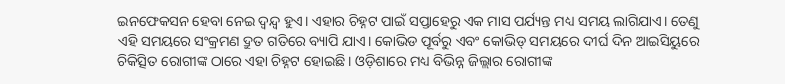ଇନଫେକସନ ହେବା ନେଇ ଦ୍ବନ୍ଦ୍ବ ହୁଏ। ଏହାର ଚିହ୍ନଟ ପାଇଁ ସପ୍ତାହେରୁ ଏକ ମାସ ପର୍ଯ୍ୟନ୍ତ ମଧ୍ୟ ସମୟ ଲାଗିଯାଏ। ତେଣୁ ଏହି ସମୟରେ ସଂକ୍ରମଣ ଦ୍ରୁତ ଗତିରେ ବ୍ୟାପି ଯାଏ। କୋଭିଡ ପୂର୍ବରୁ ଏବଂ କୋଭିଡ୍‌ ସମୟରେ ଦୀର୍ଘ ଦିନ ଆଇସିୟୁରେ ଚିକିତ୍ସିତ ରୋଗୀଙ୍କ ଠାରେ ଏହା ଚିହ୍ନଟ ହୋଇଛି। ଓଡ଼ିଶାରେ ମଧ୍ୟ ବିଭିନ୍ନ ଜିଲ୍ଲାର ରୋଗୀଙ୍କ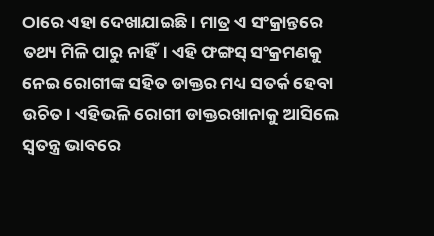ଠାରେ ଏହା ଦେଖାଯାଇଛି। ମାତ୍ର ଏ ସଂକ୍ରାନ୍ତରେ ତଥ୍ୟ ମିଳି ପାରୁ ନାହିଁ। ଏହି ଫଙ୍ଗସ୍‌ ସଂକ୍ରମଣକୁ ନେଇ ରୋଗୀଙ୍କ ସହିତ ଡାକ୍ତର ମଧ୍ୟ ସତର୍କ ହେବା ଉଚିତ। ଏହିଭଳି ରୋଗୀ ଡାକ୍ତରଖାନାକୁ ଆସିଲେ ସ୍ବତନ୍ତ୍ର ଭାବରେ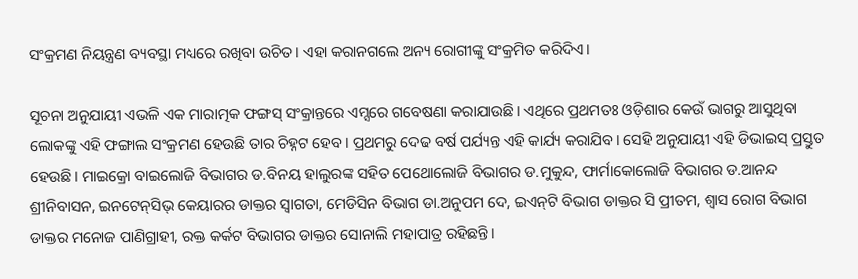ସଂକ୍ରମଣ ନିୟନ୍ତ୍ରଣ ବ୍ୟବସ୍ଥା ମଧ୍ୟରେ ରଖିବା ଉଚିତ। ଏହା କରାନଗଲେ ଅନ୍ୟ ରୋଗୀଙ୍କୁ ସଂକ୍ରମିତ କରିଦିଏ।

ସୂଚନା ଅନୁଯାୟୀ ଏଭଳି ଏକ ମାରାତ୍ମକ ଫଙ୍ଗସ୍‌ ସଂକ୍ରାନ୍ତରେ ଏମ୍ସରେ ଗବେଷଣା କରାଯାଉଛି। ଏଥିରେ ପ୍ରଥମତଃ ଓଡ଼ିଶାର କେଉଁ ଭାଗରୁ ଆସୁଥିବା ଲୋକଙ୍କୁ ଏହି ଫଙ୍ଗାଲ ସଂକ୍ରମଣ ହେଉଛି ତାର ଚିହ୍ନଟ ହେବ। ପ୍ରଥମରୁ ଦେଢ ବର୍ଷ ପର୍ଯ୍ୟନ୍ତ ଏହି କାର୍ଯ୍ୟ କରାଯିବ। ସେହି ଅନୁଯାୟୀ ଏହି ଡିଭାଇସ୍‌ ପ୍ରସ୍ତୁତ ହେଉଛି। ମାଇକ୍ରୋ ବାଇଲୋଜି ବିଭାଗର ଡ.ବିନୟ ହାଲୁରଙ୍କ ସହିତ ପେଥୋଲୋଜି ବିଭାଗର ଡ.ମୁକୁନ୍ଦ, ଫାର୍ମାକୋଲୋଜି ବିଭାଗର ଡ.ଆନନ୍ଦ ଶ୍ରୀନିବାସନ, ଇନଟେନ୍‌ସିଭ୍‌ କେୟାରର ଡାକ୍ତର ସ୍ବାଗତା, ମେଡିସିନ ବିଭାଗ ଡା.ଅନୁପମ ଦେ, ଇଏନ୍‌ଟି ବିଭାଗ ଡାକ୍ତର ସି ପ୍ରୀତମ, ଶ୍ବାସ ରୋଗ ବିଭାଗ ଡାକ୍ତର ମନୋଜ ପାଣିଗ୍ରାହୀ, ରକ୍ତ କର୍କଟ ବିଭାଗର ଡାକ୍ତର ସୋନାଲି ମହାପାତ୍ର ରହିଛନ୍ତି।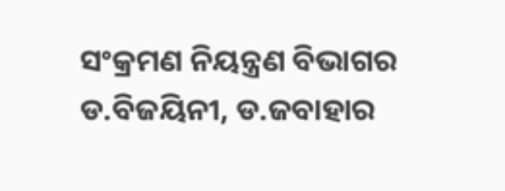ସଂକ୍ରମଣ ନିୟନ୍ତ୍ରଣ ବିଭାଗର ଡ.ବିଜୟିନୀ, ଡ.ଜବାହାର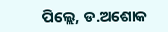ପିଲ୍ଲେ, ଡ.ଅଶୋକ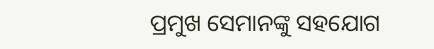ପ୍ରମୁଖ ସେମାନଙ୍କୁ ସହଯୋଗ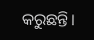କରୁଛନ୍ତି।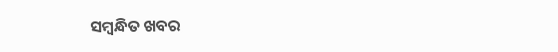ସମ୍ବନ୍ଧିତ ଖବର